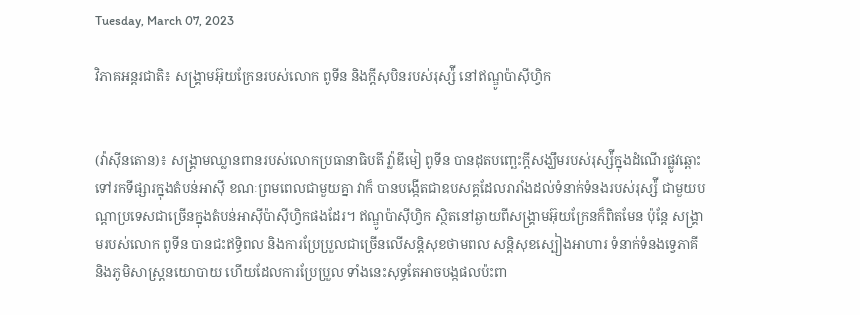Tuesday, March 07, 2023

វិភាគអន្តរជាតិ៖ សង្រ្គាមអ៊ុយក្រែនរបស់លោក ពូទីន និងក្ដីសុបិនរបស់រុស្ស៉ី នៅឥណ្ឌូប៉ាស៊ីហ្វិក


(វ៉ាស៊ីនតោន)៖ សង្រ្គាមឈ្លានពានរបស់លោកប្រធានាធិបតី វ្ល៉ាឌីមៀ ពូទីន បានដុតបញ្ឆេះក្ដីសង្ឃឹមរបស់រុស្ស៉ីក្នុងដំណើរផ្លូវឆ្ពោះទៅរកទីផ្សារក្នុងតំបន់អាស៊ី ខណៈព្រមពេលជាមួយគ្នា វាក៏ បានបង្កើតជាឧបសគ្គដែលរារាំងដល់ទំនាក់ទំនងរបស់រុស្ស៉ី ជាមួយបណ្ដាប្រទេសជាច្រើនក្នុងតំបន់អាស៊ីប៉ាស៊ីហ្វិកផងដែរ។ ឥណ្ឌូប៉ាស៊ីហ្វិក ស្ថិតនៅឆ្ងាយពីសង្រ្គាមអ៊ុយក្រែនក៏ពិតមែន ប៉ុន្តែ សង្រ្គាមរបស់លោក ពូទីន បានជះឥទ្ធិពល និងការប្រែប្រួលជាច្រើនលើសន្តិសុខថាមពល សន្តិសុខស្បៀងអាហារ ទំនាក់ទំនងទ្វេភាគី និងភូមិសាស្ត្រនយោបាយ ហើយដែលការប្រែប្រួល ទាំងនេះសុទ្ធតែអាចបង្កផលប៉ះពា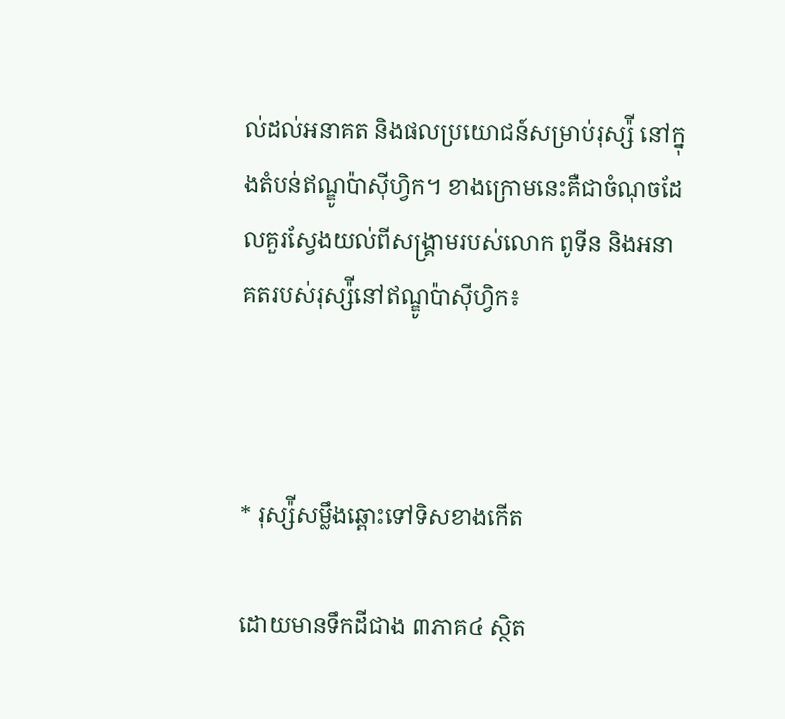ល់ដល់អនាគត និងផលប្រយោជន៍សម្រាប់រុស្ស៉ី នៅក្នុងតំបន់ឥណ្ឌូប៉ាស៊ីហ្វិក។ ខាងក្រោមនេះគឺជាចំណុចដែលគួរស្វែងយល់ពីសង្រ្គាមរបស់លោក ពូទីន និងអនាគតរបស់រុស្ស៉ីនៅឥណ្ឌូប៉ាស៊ីហ្វិក៖



* រុស្ស៉ីសម្លឹងឆ្ពោះទៅទិសខាងកើត

ដោយមានទឹកដីជាង ៣ភាគ៤ ស្ថិត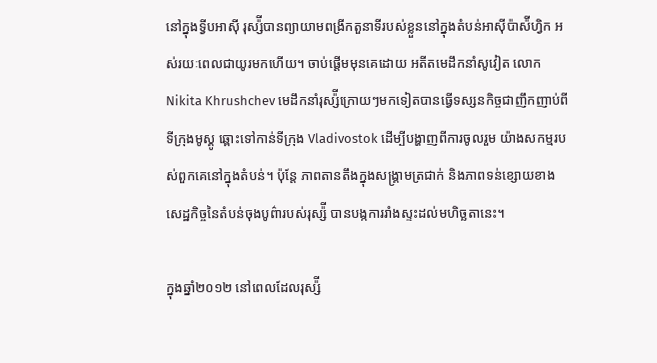នៅក្នុងទ្វីបអាស៊ី រុស្ស៉ីបានព្យាយាមពង្រីកតួនាទីរបស់ខ្លួននៅក្នុងតំបន់អាស៊ីប៉ាស៉ីហ្វិក អស់រយៈពេលជាយូរមកហើយ។ ចាប់ផ្ដើមមុនគេដោយ អតីតមេដឹកនាំសូវៀត លោក Nikita Khrushchev មេដឹកនាំរុស្ស៉ីក្រោយៗមកទៀតបានធ្វើទស្សនកិច្ចជាញឹកញាប់ពីទីក្រុងមូស្គូ ឆ្ពោះទៅកាន់ទីក្រុង Vladivostok ដើម្បីបង្ហាញពីការចូលរួម យ៉ាងសកម្មរបស់ពួកគេនៅក្នុងតំបន់។ ប៉ុន្តែ ភាពតានតឹងក្នុងសង្រ្គាមត្រជាក់ និងភាពទន់ខ្សោយខាងសេដ្ឋកិច្ចនៃតំបន់ចុងបូព៌ារបស់រុស្ស៉ី បានបង្កការរាំងស្ទះដល់មហិច្ឆតានេះ។

ក្នុងឆ្នាំ២០១២ នៅពេលដែលរុស្ស៉ី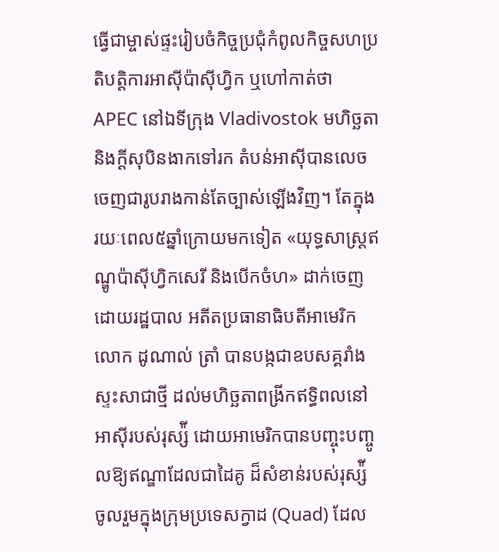ធ្វើជាម្ចាស់ផ្ទះរៀបចំកិច្ចប្រជុំកំពូលកិច្ចសហប្រតិបតិ្តការអាស៊ីប៉ាស៊ីហ្វិក ឬហៅកាត់ថា APEC នៅឯទីក្រុង Vladivostok មហិច្ឆតា និងក្ដីសុបិនងាកទៅរក តំបន់អាស៊ីបានលេចចេញជារូបរាងកាន់តែច្បាស់ឡើងវិញ។ តែក្នុងរយៈពេល៥ឆ្នាំក្រោយមកទៀត «យុទ្ធសាស្ត្រឥណ្ឌូប៉ាស៊ីហ្វិកសេរី និងបើកចំហ» ដាក់ចេញដោយរដ្ឋបាល អតីតប្រធានាធិបតីអាមេរិក លោក ដូណាល់ ត្រាំ បានបង្កជាឧបសគ្គរាំងស្ទះសាជាថ្មី ដល់មហិច្ឆតាពង្រីកឥទ្ធិពលនៅអាស៊ីរបស់រុស្ស៉ី ដោយអាមេរិកបានបញ្ចុះបញ្ចូលឱ្យឥណ្ឌាដែលជាដៃគូ ដ៏សំខាន់របស់រុស្ស៉ី ចូលរួមក្នុងក្រុមប្រទេសក្វាដ (Quad) ដែល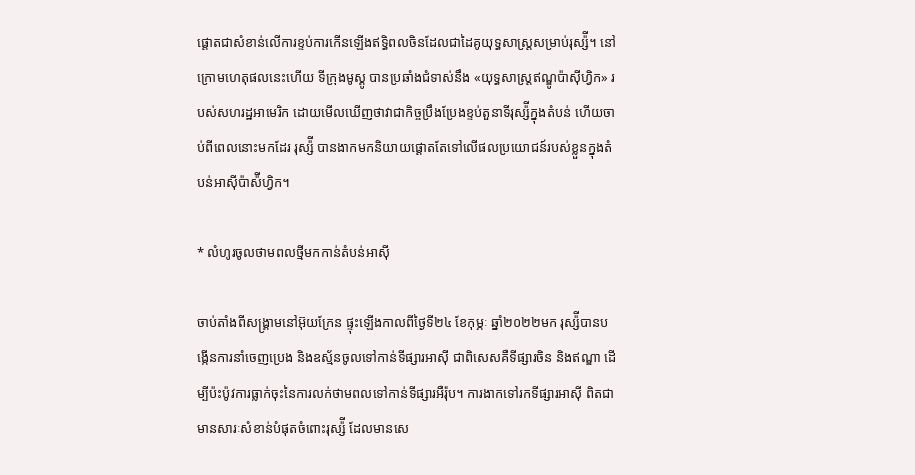ផ្ដោតជាសំខាន់លើការខ្ទប់ការកើនឡើងឥទ្ធិពលចិនដែលជាដៃគូយុទ្ធសាស្រ្តសម្រាប់រុស្ស៉ី។ នៅក្រោមហេតុផលនេះហើយ ទីក្រុងមូស្គូ បានប្រឆាំងជំទាស់នឹង «យុទ្ធសាស្ត្រឥណ្ឌូប៉ាស៊ីហ្វិក» របស់សហរដ្ឋអាមេរិក ដោយមើលឃើញថាវាជាកិច្ចប្រឹងប្រែងខ្ទប់តួនាទីរុស្ស៉ីក្នុងតំបន់ ហើយចាប់ពីពេលនោះមកដែរ រុស្ស៉ី បានងាកមកនិយាយផ្ដោតតែទៅលើផលប្រយោជន៍របស់ខ្លួនក្នុងតំបន់អាស៊ីប៉ាស៉ីហ្វិក។

* លំហូរចូលថាមពលថ្មីមកកាន់តំបន់អាស៊ី

ចាប់តាំងពីសង្រ្គាមនៅអ៊ុយក្រែន ផ្ទុះឡើងកាលពីថ្ងៃទី២៤ ខែកុម្ភៈ ឆ្នាំ២០២២មក រុស្ស៉ីបានបង្កើនការនាំចេញប្រេង និងឧស្ម័នចូលទៅកាន់ទីផ្សារអាស៊ី ជាពិសេសគឺទីផ្សារចិន និងឥណ្ឌា ដើម្បីប៉ះប៉ូវការធ្លាក់ចុះនៃការលក់ថាមពលទៅកាន់ទីផ្សារអឺរ៉ុប។ ការងាកទៅរកទីផ្សារអាស៊ី ពិតជាមានសារៈសំខាន់បំផុតចំពោះរុស្ស៉ី ដែលមានសេ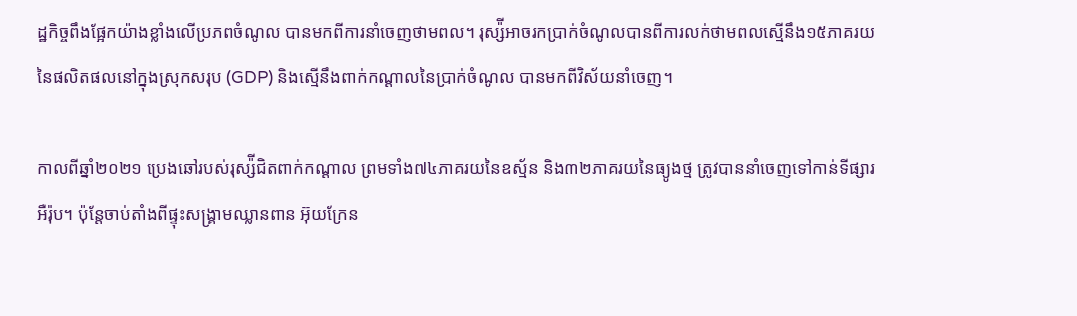ដ្ឋកិច្ចពឹងផ្អែកយ៉ាងខ្លាំងលើប្រភពចំណូល បានមកពីការនាំចេញថាមពល។ រុស្ស៉ីអាចរកប្រាក់ចំណូលបានពីការលក់ថាមពលស្មើនឹង១៥ភាគរយនៃផលិតផលនៅក្នុងស្រុកសរុប (GDP) និងស្មើនឹងពាក់កណ្ដាលនៃប្រាក់ចំណូល បានមកពីវិស័យនាំចេញ។

កាលពីឆ្នាំ២០២១ ប្រេងឆៅរបស់រុស្ស៉ីជិតពាក់កណ្ដាល ព្រមទាំង៧៤ភាគរយនៃឧស្ម័ន និង៣២ភាគរយនៃធ្យូងថ្ម ត្រូវបាននាំចេញទៅកាន់ទីផ្សារអឺរ៉ុប។ ប៉ុន្តែចាប់តាំងពីផ្ទុះសង្រ្គាមឈ្លានពាន អ៊ុយក្រែន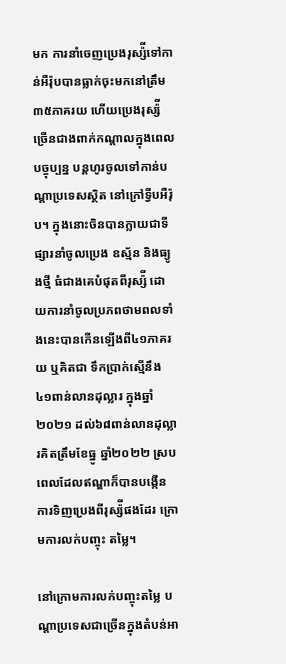មក ការនាំចេញប្រេងរុស្ស៉ីទៅកាន់អឺរ៉ុបបានធ្លាក់ចុះមកនៅត្រឹម ៣៥ភាគរយ ហើយប្រេងរុស្ស៉ីច្រើនជាងពាក់កណ្ដាលក្នុងពេលបច្ចុប្បន្ន បន្តហូរចូលទៅកាន់បណ្ដាប្រទេសស្ថិត នៅក្រៅទ្វីបអឺរ៉ុប។ ក្នុងនោះចិនបានក្លាយជាទីផ្សារនាំចូលប្រេង ឧស្ម័ន និងធ្យូងថ្មី ធំជាងគេបំផុតពីរុស្ស៉ី ដោយការនាំចូលប្រភពថាមពលទាំងនេះបានកើនឡើងពី៤១ភាគរយ ឬគិតជា ទឹកប្រាក់ស្មើនឹង ៤១ពាន់លានដុល្លារ ក្នុងឆ្នាំ២០២១ ដល់៦៨ពាន់លានដុល្លារគិតត្រឹមខែធ្នូ ឆ្នាំ២០២២ ស្របពេលដែលឥណ្ឌាក៏បានបង្កើនការទិញប្រេងពីរុស្ស៉ីផងដែរ ក្រោមការលក់បញ្ចុះ តម្លៃ។

នៅក្រោមការលក់បញ្ចុះតម្លៃ បណ្ដាប្រទេសជាច្រើនក្នុងតំបន់អា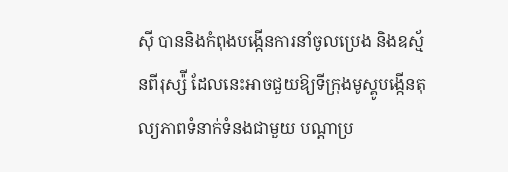ស៊ី បាននិងកំពុងបង្កើនការនាំចូលប្រេង និងឧស្ម័នពីរុស្ស៉ី ដែលនេះអាចជួយឱ្យទីក្រុងមូស្គូបង្កើនតុល្យភាពទំនាក់ទំនងជាមួយ បណ្ដាប្រ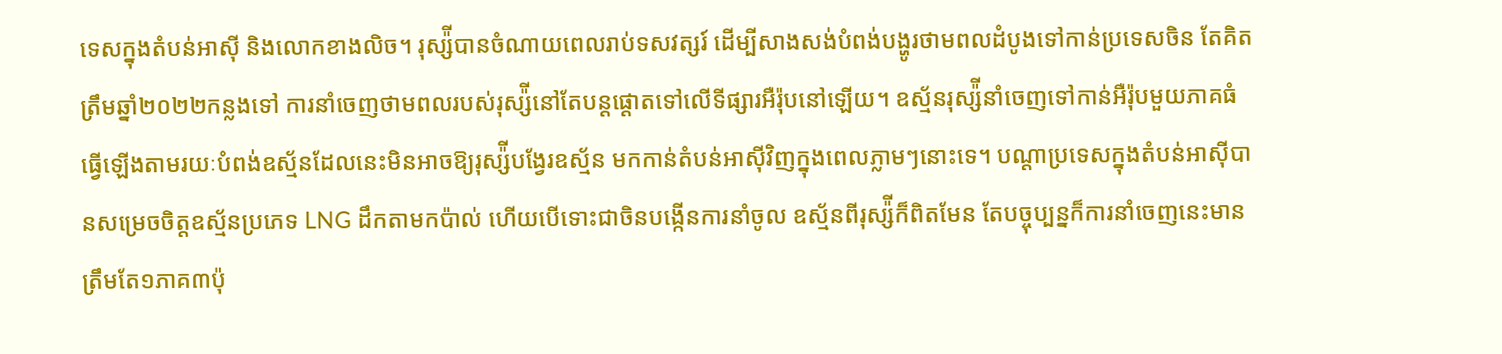ទេសក្នុងតំបន់អាស៊ី និងលោកខាងលិច។ រុស្ស៉ីបានចំណាយពេលរាប់ទសវត្សរ៍ ដើម្បីសាងសង់បំពង់បង្ហូរថាមពលដំបូងទៅកាន់ប្រទេសចិន តែគិតត្រឹមឆ្នាំ២០២២កន្លងទៅ ការនាំចេញថាមពលរបស់រុស្ស៉ីនៅតែបន្តផ្ដោតទៅលើទីផ្សារអឺរ៉ុបនៅឡើយ។ ឧស្ម័នរុស្ស៉ីនាំចេញទៅកាន់អឺរ៉ុបមួយភាគធំ ធ្វើឡើងតាមរយៈបំពង់ឧស្ម័នដែលនេះមិនអាចឱ្យរុស្ស៉ីបង្វែរឧស្ម័ន មកកាន់តំបន់អាស៊ីវិញក្នុងពេលភ្លាមៗនោះទេ។ បណ្ដាប្រទេសក្នុងតំបន់អាស៊ីបានសម្រេចចិត្តឧស្ម័នប្រភេទ LNG ដឹកតាមកប៉ាល់ ហើយបើទោះជាចិនបង្កើនការនាំចូល ឧស្ម័នពីរុស្ស៉ីក៏ពិតមែន តែបច្ចុប្បន្នក៏ការនាំចេញនេះមានត្រឹមតែ១ភាគ៣ប៉ុ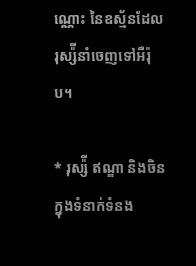ណ្ណោះ នៃឧស្ម័នដែលរុស្ស៉ីនាំចេញទៅអឺរ៉ុប។

* រុស្ស៉ី ឥណ្ឌា និងចិន ក្នុងទំនាក់ទំនង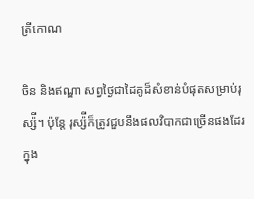ត្រីកោណ

ចិន និងឥណ្ឌា សព្វថ្ងៃជាដៃគូដ៏សំខាន់បំផុតសម្រាប់រុស្ស៉ី។ ប៉ុន្តែ រុស្ស៉ីក៏ត្រូវជួបនឹងផលវិបាកជាច្រើនផងដែរ ក្នុង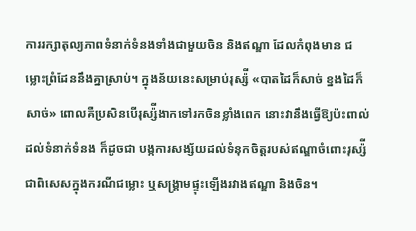ការរក្សាតុល្យភាពទំនាក់ទំនងទាំងជាមួយចិន និងឥណ្ឌា ដែលកំពុងមាន ជម្លោះព្រំដែននឹងគ្នាស្រាប់។ ក្នុងន័យនេះសម្រាប់រុស្ស៉ី «បាតដៃក៏សាច់ ខ្នងដៃក៏សាច់» ពោលគឺប្រសិនបើរុស្ស៉ីងាកទៅរកចិនខ្លាំងពេក នោះវានឹងធ្វើឱ្យប៉ះពាល់ដល់ទំនាក់ទំនង ក៏ដូចជា បង្កការសង្ស័យដល់ទំនុកចិត្តរបស់ឥណ្ឌាចំពោះរុស្ស៉ី ជាពិសេសក្នុងករណីជម្លោះ ឬសង្រ្គាមផ្ទុះឡើងរវាងឥណ្ឌា និងចិន។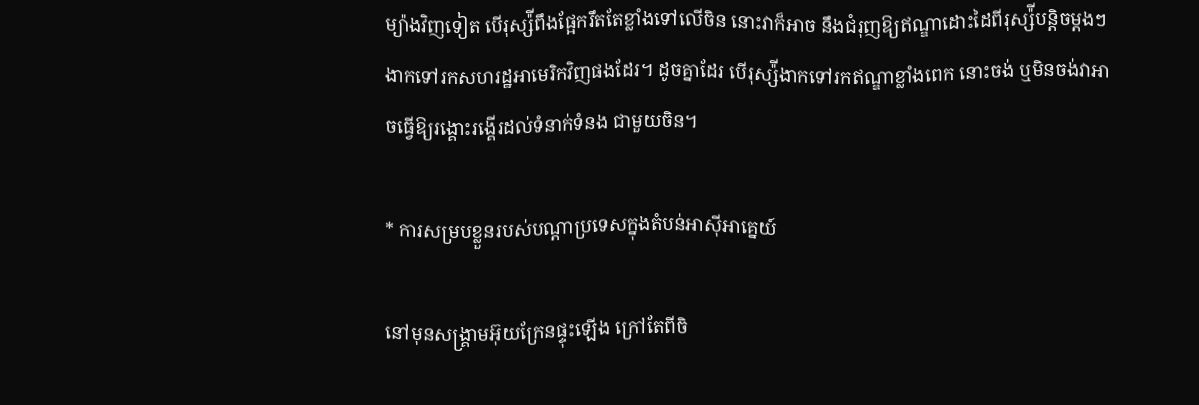ម្យ៉ាងវិញទៀត បើរុស្ស៉ីពឹងផ្អែករឹតតែខ្លាំងទៅលើចិន នោះវាក៏អាច នឹងជំរុញឱ្យឥណ្ឌាដោះដៃពីរុស្ស៉ីបន្តិចម្ដងៗងាកទៅរកសហរដ្ឋអាមេរិកវិញផងដែរ។ ដូចគ្នាដែរ បើរុស្ស៉ីងាកទៅរកឥណ្ឌាខ្លាំងពេក នោះចង់ ឬមិនចង់វាអាចធ្វើឱ្យរង្គោះរង្គើរដល់ទំនាក់ទំនង ជាមួយចិន។

* ការសម្របខ្លួនរបស់បណ្ដាប្រទេសក្នុងតំបន់អាស៊ីអាគ្នេយ៍

នៅមុនសង្រ្គាមអ៊ុយក្រែនផ្ទុះឡើង ក្រៅតែពីចិ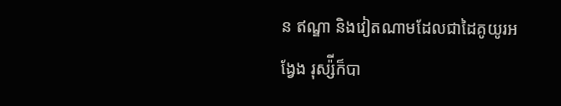ន ឥណ្ឌា និងវៀតណាមដែលជាដៃគូយូរអង្វែង រុស្ស៉ីក៏បា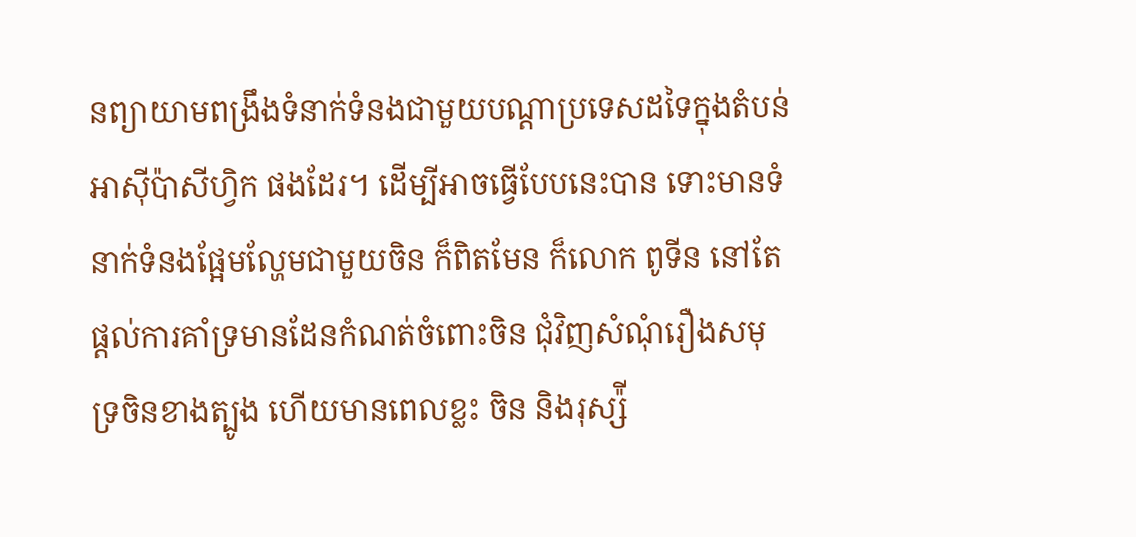នព្យាយាមពង្រឹងទំនាក់ទំនងជាមួយបណ្ដាប្រទេសដទៃក្នុងតំបន់អាស៊ីប៉ាសីហ្វិក ផងដែរ។ ដើម្បីអាចធ្វើបែបនេះបាន ទោះមានទំនាក់ទំនងផ្អែមល្ហែមជាមួយចិន ក៏ពិតមែន ក៏លោក ពូទីន នៅតែផ្ដល់ការគាំទ្រមានដែនកំណត់ចំពោះចិន ជុំវិញសំណុំរឿងសមុទ្រចិនខាងត្បូង ហើយមានពេលខ្លះ ចិន និងរុស្ស៉ី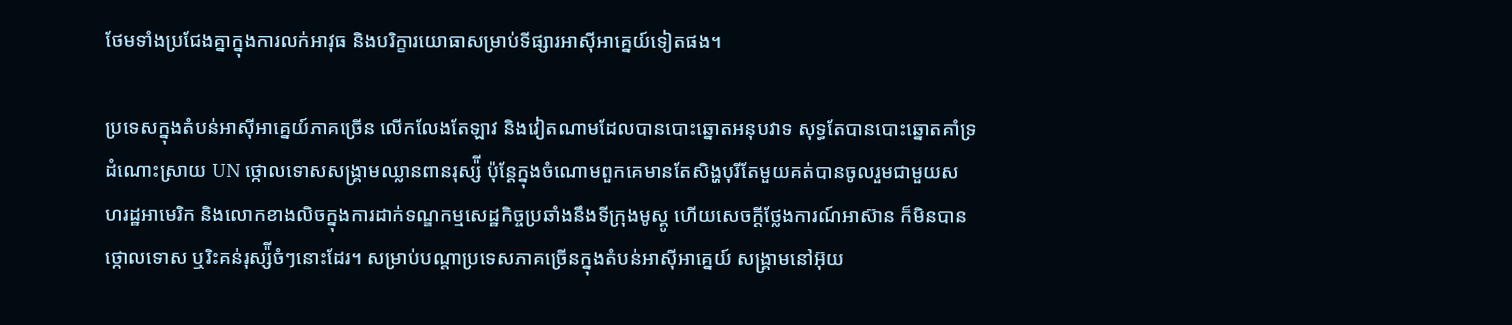ថែមទាំងប្រជែងគ្នាក្នុងការលក់អាវុធ និងបរិក្ខារយោធាសម្រាប់ទីផ្សារអាស៊ីអាគ្នេយ៍ទៀតផង។

ប្រទេសក្នុងតំបន់អាស៊ីអាគ្នេយ៍ភាគច្រើន លើកលែងតែឡាវ និងវៀតណាមដែលបានបោះឆ្នោតអនុបវាទ សុទ្ធតែបានបោះឆ្នោតគាំទ្រដំណោះស្រាយ UN ថ្កោលទោសសង្រ្គាមឈ្លានពានរុស្ស៉ី ប៉ុន្តែក្នុងចំណោមពួកគេមានតែសិង្ហបុរីតែមួយគត់បានចូលរួមជាមួយសហរដ្ឋអាមេរិក និងលោកខាងលិចក្នុងការដាក់ទណ្ឌកម្មសេដ្ឋកិច្ចប្រឆាំងនឹងទីក្រុងមូស្គូ ហើយសេចក្ដីថ្លែងការណ៍អាស៊ាន ក៏មិនបានថ្កោលទោស ឬរិះគន់រុស្ស៉ីចំៗនោះដែរ។ សម្រាប់បណ្ដាប្រទេសភាគច្រើនក្នុងតំបន់អាស៊ីអាគ្នេយ៍ សង្រ្គាមនៅអ៊ុយ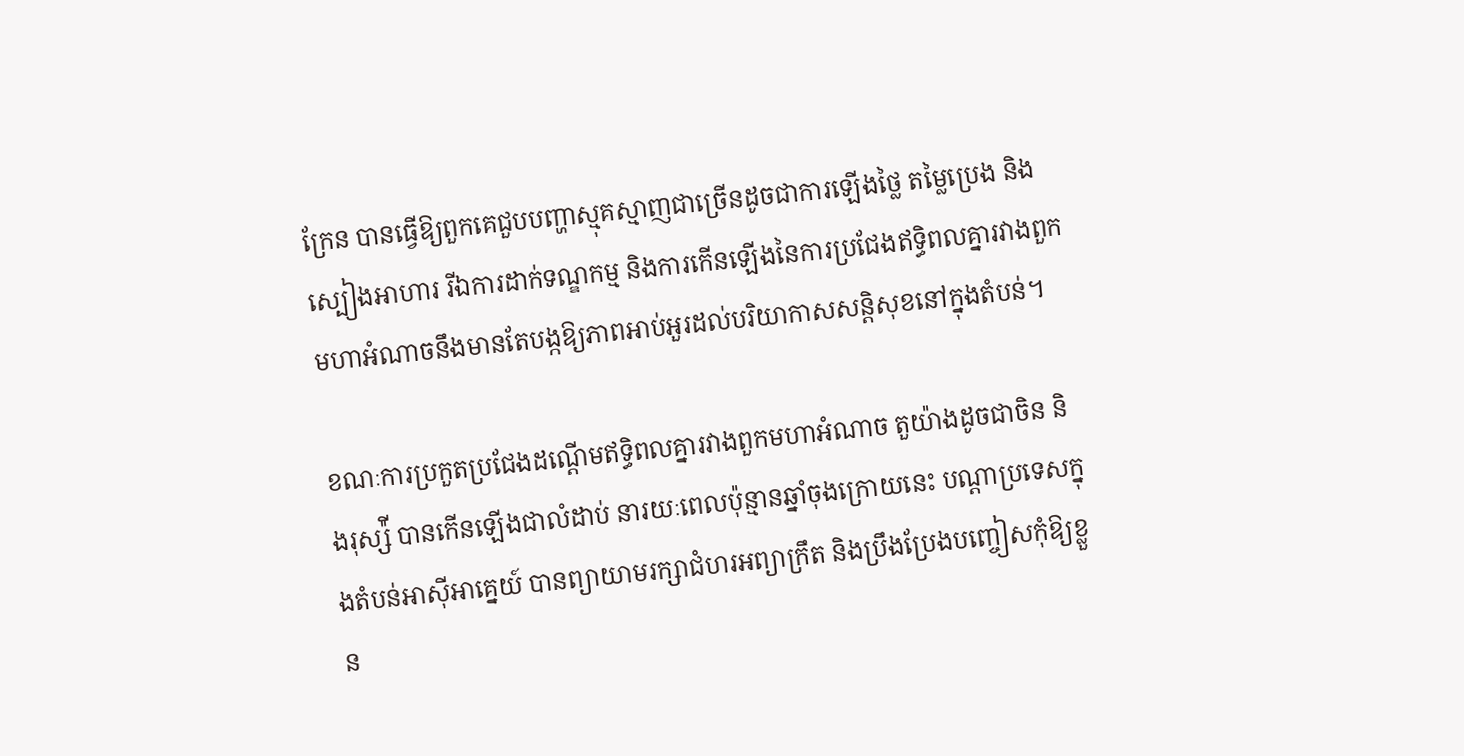ក្រែន បានធ្វើឱ្យពួកគេជួបបញ្ហាស្មុគស្មាញជាច្រើនដូចជាការឡើងថ្លៃ តម្លៃប្រេង និងស្បៀងអាហារ រីឯការដាក់ទណ្ឌកម្ម និងការកើនឡើងនៃការប្រជែងឥទ្ធិពលគ្នារវាងពួកមហាអំណាចនឹងមានតែបង្កឱ្យភាពអាប់អួរដល់បរិយាកាសសន្តិសុខនៅក្នុងតំបន់។

ខណៈការប្រកួតប្រជែងដណ្ដើមឥទ្ធិពលគ្នារវាងពួកមហាអំណាច តួយ៉ាងដូចជាចិន និងរុស្ស៉ី បានកើនឡើងជាលំដាប់ នារយៈពេលប៉ុន្មានឆ្នាំចុងក្រោយនេះ បណ្ដាប្រទេសក្នុងតំបន់អាស៊ីអាគ្នេយ៍ បានព្យាយាមរក្សាជំហរអព្យាក្រឹត និងប្រឹងប្រែងបញ្ចៀសកុំឱ្យខ្លួន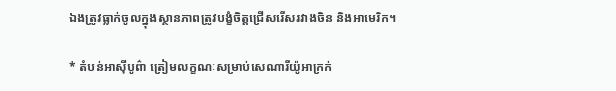ឯងត្រូវធ្លាក់ចូលក្នុងស្ថានភាពត្រូវបង្ខំចិត្តជ្រើសរើសរវាងចិន និងអាមេរិក។

* តំបន់អាស៊ីបូព៌ា ត្រៀមលក្ខណៈសម្រាប់សេណារីយ៉ូអាក្រក់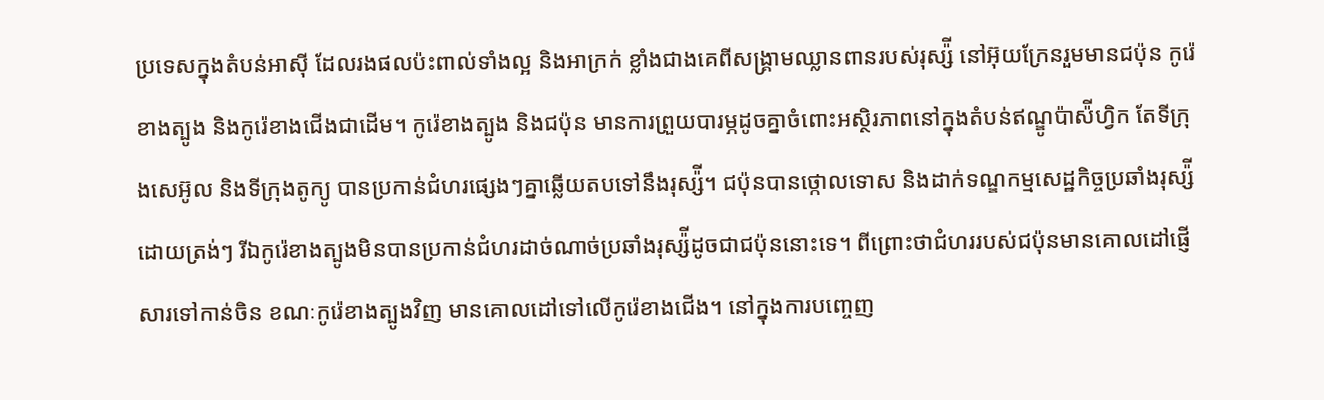ប្រទេសក្នុងតំបន់អាស៊ី ដែលរងផលប៉ះពាល់ទាំងល្អ និងអាក្រក់ ខ្លាំងជាងគេពីសង្រ្គាមឈ្លានពានរបស់រុស្ស៉ី នៅអ៊ុយក្រែនរួមមានជប៉ុន កូរ៉េខាងត្បូង និងកូរ៉េខាងជើងជាដើម។ កូរ៉េខាងត្បូង និងជប៉ុន មានការព្រួយបារម្ភដូចគ្នាចំពោះអស្ថិរភាពនៅក្នុងតំបន់ឥណ្ឌូប៉ាស៉ីហ្វិក តែទីក្រុងសេអ៊ូល និងទីក្រុងតូក្យូ បានប្រកាន់ជំហរផ្សេងៗគ្នាឆ្លើយតបទៅនឹងរុស្ស៉ី។ ជប៉ុនបានថ្កោលទោស និងដាក់ទណ្ឌកម្មសេដ្ឋកិច្ចប្រឆាំងរុស្ស៉ីដោយត្រង់ៗ រីឯកូរ៉េខាងត្បូងមិនបានប្រកាន់ជំហរដាច់ណាច់ប្រឆាំងរុស្ស៉ីដូចជាជប៉ុននោះទេ។ ពីព្រោះថាជំហររបស់ជប៉ុនមានគោលដៅផ្ញើសារទៅកាន់ចិន ខណៈកូរ៉េខាងត្បូងវិញ មានគោលដៅទៅលើកូរ៉េខាងជើង។ នៅក្នុងការបញ្ចេញ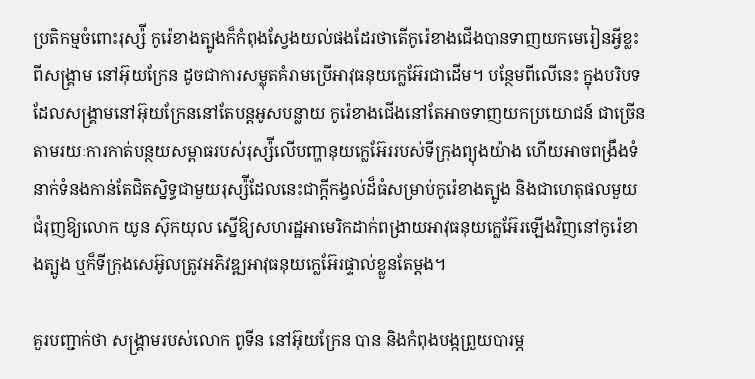ប្រតិកម្មចំពោះរុស្ស៉ី កូរ៉េខាងត្បូងក៏កំពុងស្វែងយល់ផងដែរថាតើកូរ៉េខាងជើងបានទាញយកមេរៀនអ្វីខ្លះពីសង្រ្គាម នៅអ៊ុយក្រែន ដូចជាការសម្លុតគំរាមប្រើអាវុធនុយក្លេអ៊ែរជាដើម។ បន្ថែមពីលើនេះ ក្នុងបរិបទដែលសង្រ្គាមនៅអ៊ុយក្រែននៅតែបន្តអូសបន្លាយ កូរ៉េខាងជើងនៅតែអាចទាញយកប្រយោជន៍ ជាច្រើនតាមរយៈការកាត់បន្ថយសម្ពាធរបស់រុស្ស៉ីលើបញ្ហានុយក្លេអ៊ែររបស់ទីក្រុងព្យុងយ៉ាង ហើយអាចពង្រឹងទំនាក់ទំនងកាន់តែជិតស្និទ្ធជាមួយរុស្ស៉ីដែលនេះជាក្ដីកង្វល់ដ៏ធំសម្រាប់កូរ៉េខាងត្បូង និងជាហេតុផលមួយជំរុញឱ្យលោក យូន ស៊ុកយុល ស្នើឱ្យសហរដ្ឋអាមេរិកដាក់ពង្រាយអាវុធនុយក្លេអ៊ែរឡើងវិញនៅកូរ៉េខាងត្បូង ឬក៏ទីក្រុងសេអ៊ូលត្រូវអភិវឌ្ឍអាវុធនុយក្លេអ៊ែរផ្ទាល់ខ្លួនតែម្ដង។

គួរបញ្ជាក់ថា សង្រ្គាមរបស់លោក ពូទីន នៅអ៊ុយក្រែន បាន និងកំពុងបង្កព្រួយបារម្ភ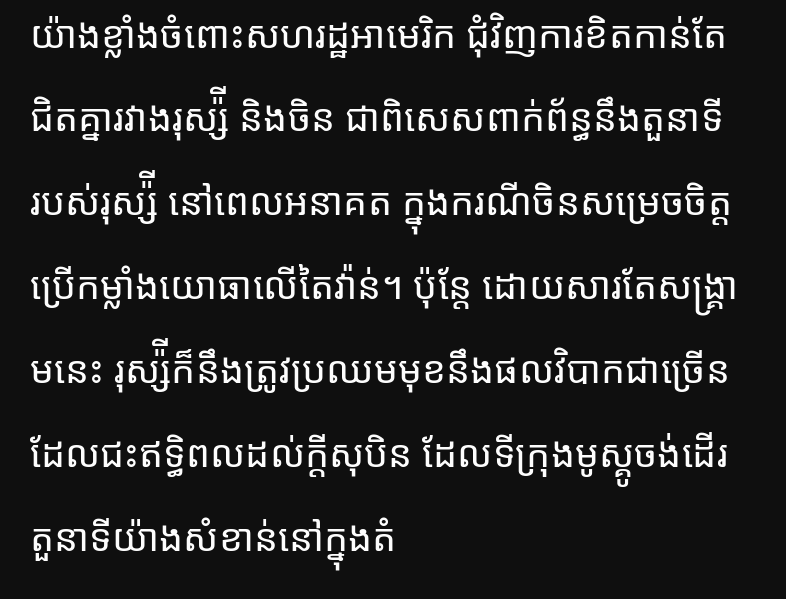យ៉ាងខ្លាំងចំពោះសហរដ្ឋអាមេរិក ជុំវិញការខិតកាន់តែជិតគ្នារវាងរុស្ស៉ី និងចិន ជាពិសេសពាក់ព័ន្ធនឹងតួនាទី របស់រុស្ស៉ី នៅពេលអនាគត ក្នុងករណីចិនសម្រេចចិត្តប្រើកម្លាំងយោធាលើតៃវ៉ាន់។ ប៉ុន្តែ ដោយសារតែសង្រ្គាមនេះ រុស្ស៉ីក៏នឹងត្រូវប្រឈមមុខនឹងផលវិបាកជាច្រើនដែលជះឥទ្ធិពលដល់ក្ដីសុបិន ដែលទីក្រុងមូស្គូចង់ដើរតួនាទីយ៉ាងសំខាន់នៅក្នុងតំ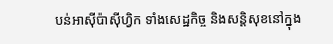បន់អាស៊ីប៉ាស៊ីហ្វិក ទាំងសេដ្ឋកិច្ច និងសន្តិសុខនៅក្នុង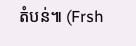តំបន់៕ (Frsh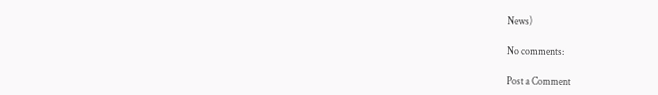News)

No comments:

Post a Comment